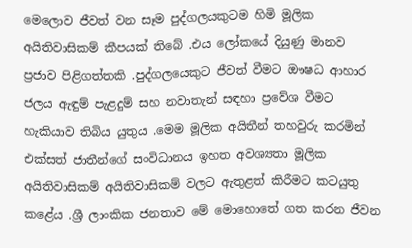මෙලොව ජීවත් වන සෑම පුද්ගලයකුටම හිමි මූලික අයිතිවාසිකම් කීපයක් තිබේ .එය ලෝකයේ දියුණු මානව ප්‍රජාව පිළිගත්තකි .පුද්ගලයෙකුට ජීවත් වීමට ඖෂධ ආහාර ජලය ඇඳුම් පැළදුම් සහ නවාතැන් සඳහා ප්‍රවේශ වීමට හැකියාව තිබිය යුතුය .මෙම මූලික අයිතීන් තහවුරු කරමින් එක්සත් ජාතීන්ගේ සංවිධානය ඉහත අවශ්‍යතා මූලික අයිතිවාසිකම් අයිතිවාසිකම් වලට ඇතුළත් කිරීමට කටයුතු කළේය .ශ්‍රී ලාංකික ජනතාව මේ මොහොතේ ගත කරන ජීවන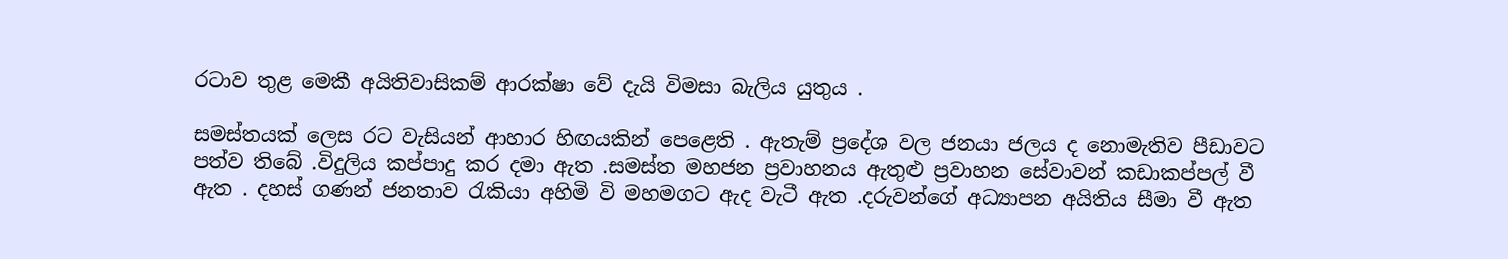රටාව තුළ මෙකී අයිතිවාසිකම් ආරක්ෂා වේ දැයි විමසා බැලිය යුතුය .

සමස්තයක් ලෙස රට වැසියන් ආහාර හිඟයකින් පෙළෙති . ඇතැම් ප්‍රදේශ වල ජනයා ජලය ද නොමැතිව පීඩාවට පත්ව තිබේ .විදුලිය කප්පාදු කර දමා ඇත .සමස්ත මහජන ප්‍රවාහනය ඇතුළු ප්‍රවාහන සේවාවන් කඩාකප්පල් වී ඇත . දහස් ගණන් ජනතාව රැකියා අහිමි වි මහමගට ඇද වැටී ඇත .දරුවන්ගේ අධ්‍යාපන අයිතිය සීමා වී ඇත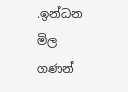.ඉන්ධන මිල ගණන්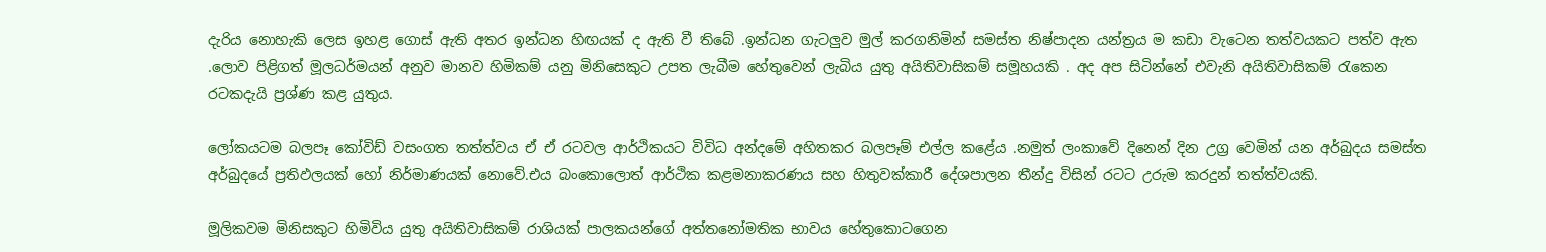දැරිය නොහැකි ලෙස ඉහළ ගොස් ඇති අතර ඉන්ධන හිඟයක් ද ඇති වී තිබේ .ඉන්ධන ගැටලුව මුල් කරගනිමින් සමස්ත නිෂ්පාදන යන්ත්‍රය ම කඩා වැටෙන තත්වයකට පත්ව ඇත .ලොව පිළිගත් මූලධර්මයන් අනුව මානව හිමිකම් යනු මිනිසෙකුට උපත ලැබීම හේතුවෙන් ලැබිය යුතු අයිතිවාසිකම් සමූහයකි . අද අප සිටින්නේ එවැනි අයිතිවාසිකම් රැකෙන රටකදැයි ප්‍රශ්ණ කළ යුතුය.

ලෝකයටම බලපෑ කෝවිඩ් වසංගත තත්ත්වය ඒ ඒ රටවල ආර්ථිකයට විවිධ අන්දමේ අහිතකර බලපෑම් එල්ල කළේය .නමුත් ලංකාවේ දිනෙන් දින උග්‍ර වෙමින් යන අර්බුදය සමස්ත අර්බුදයේ ප්‍රතිඵලයක් හෝ නිර්මාණයක් නොවේ.එය බංකොලොත් ආර්ථික කළමනාකරණය සහ හිතුවක්කාරී දේශපාලන තීන්දු විසින් රටට උරුම කරදුන් තත්ත්වයකි.

මූලිකවම මිනිසකුට හිමිවිය යුතු අයිතිවාසිකම් රාශියක් පාලකයන්ගේ අත්තනෝමතික භාවය හේතුකොටගෙන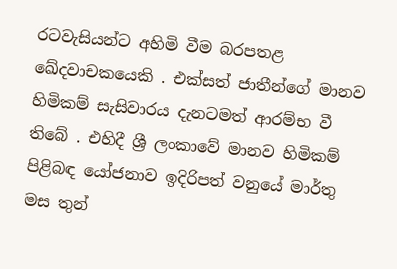රටවැසියන්ට අහිමි වීම බරපතළ ඛේදවාචකයෙකි . එක්සත් ජාතීන්ගේ මානව හිමිකම් සැසිවාරය දැනටමත් ආරම්භ වී තිබේ . එහිදී ශ්‍රී ලංකාවේ මානව හිමිකම් පිළිබඳ යෝජනාව ඉදිරිපත් වනුයේ මාර්තු මස තුන්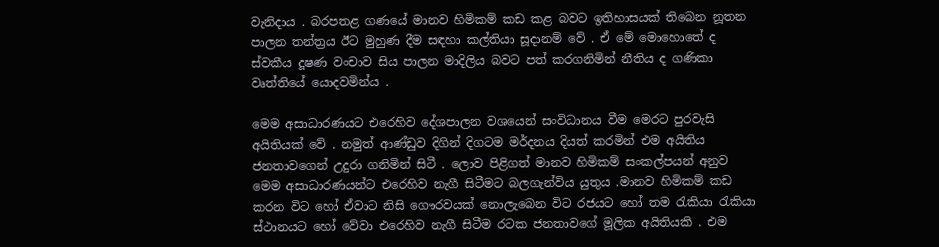වැනිදාය . බරපතළ ගණයේ මානව හිමිකම් කඩ කළ බවට ඉතිහාසයක් තිබෙන නූතන පාලන තන්ත්‍රය ඊට මුහුණ දීම සඳහා කල්තියා සූදානම් වේ . ඒ මේ මොහොතේ ද ස්වකීය දූෂණ වංචාව සිය පාලන මාදිලිය බවට පත් කරගනිමින් නීතිය ද ගණිකා වෘත්තියේ යොදවමින්ය .

මෙම අසාධාරණයට එරෙහිව දේශපාලන වශයෙන් සංවිධානය වීම මෙරට පුරවැසි අයිතියක් වේ . නමුත් ආණ්ඩුව දිගින් දිගටම මර්දනය දියත් කරමින් එම අයිතිය ජනතාවගෙන් උදුරා ගනිමින් සිටී . ලොව පිළිගත් මානව හිමිකම් සංකල්පයන් අනුව මෙම අසාධාරණයන්ට එරෙහිව නැගී සිටීමට බලගැන්විය යුතුය .මානව හිමිකම් කඩ කරන විට හෝ ඒවාට නිසි ගෞරවයක් නොලැබෙන විට රජයට හෝ තම රැකියා රැකියා ස්ථානයට හෝ වේවා එරෙහිව නැගී සිටීම රටක ජනතාවගේ මූලික අයිතියකි . එම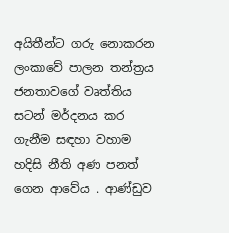අයිතීන්ට ගරු නොකරන ලංකාවේ පාලන තන්ත්‍රය ජනතාවගේ වෘත්තිය සටන් මර්දනය කර ගැනීම සඳහා වහාම හදිසි නීති අණ පනත් ගෙන ආවේය . ආණ්ඩුව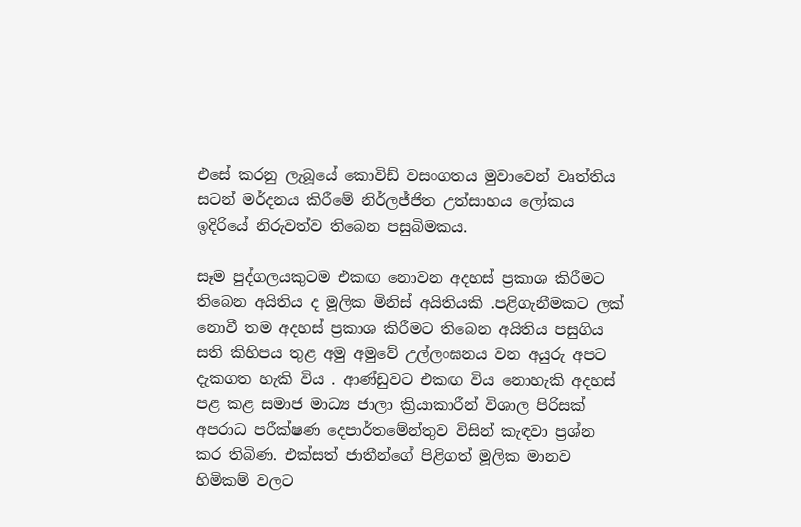එසේ කරනු ලැබූයේ කොවිඩ් වසංගතය මුවාවෙන් වෘත්තිය සටන් මර්දනය කිරීමේ නිර්ලජ්ජිත උත්සාහය ලෝකය ඉදිරියේ නිරුවත්ව තිබෙන පසුබිමකය.

සෑම පුද්ගලයකුටම එකඟ නොවන අදහස් ප්‍රකාශ කිරීමට තිබෙන අයිතිය ද මූලික මිනිස් අයිතියකි .පළිගැනීමකට ලක් නොවී තම අදහස් ප්‍රකාශ කිරීමට තිබෙන අයිතිය පසුගිය සති කිහිපය තුළ අමු අමුවේ උල්ලංඝනය වන අයුරු අපට දැකගත හැකි විය . ආණ්ඩුවට එකඟ විය නොහැකි අදහස් පළ කළ සමාජ මාධ්‍ය ජාලා ක්‍රියාකාරීන් විශාල පිරිසක් අපරාධ පරීක්ෂණ දෙපාර්තමේන්තුව විසින් කැඳවා ප්‍රශ්න කර තිබිණ. එක්සත් ජාතීන්ගේ පිළිගත් මූලික මානව හිමිකම් වලට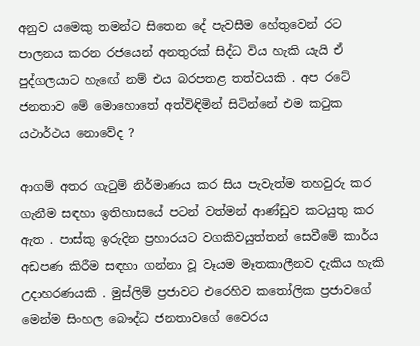අනුව යමෙකු තමන්ට සිතෙන දේ පැවසීම හේතුවෙන් රට පාලනය කරන රජයෙන් අනතුරක් සිද්ධ විය හැකි යැයි ඒ පුද්ගලයාට හැඟේ නම් එය බරපතළ තත්වයකි . අප රටේ ජනතාව මේ මොහොතේ අත්විඳිමින් සිටින්නේ එම කටුක යථාර්ථය නොවේද ?

ආගම් අතර ගැටුම් නිර්මාණය කර සිය පැවැත්ම තහවුරු කර ගැනීම සඳහා ඉතිහාසයේ පටන් වත්මන් ආණ්ඩුව කටයුතු කර ඇත . පාස්කු ඉරුදින ප්‍රහාරයට වගකිවයුත්තන් සෙවීමේ කාර්ය අඩපණ කිරීම සඳහා ගන්නා වූ වෑයම මෑතකාලීනව දැකිය හැකි උදාහරණයකි . මුස්ලිම් ප්‍රජාවට එරෙහිව කතෝලික ප්‍රජාවගේ මෙන්ම සිංහල බෞද්ධ ජනතාවගේ වෛරය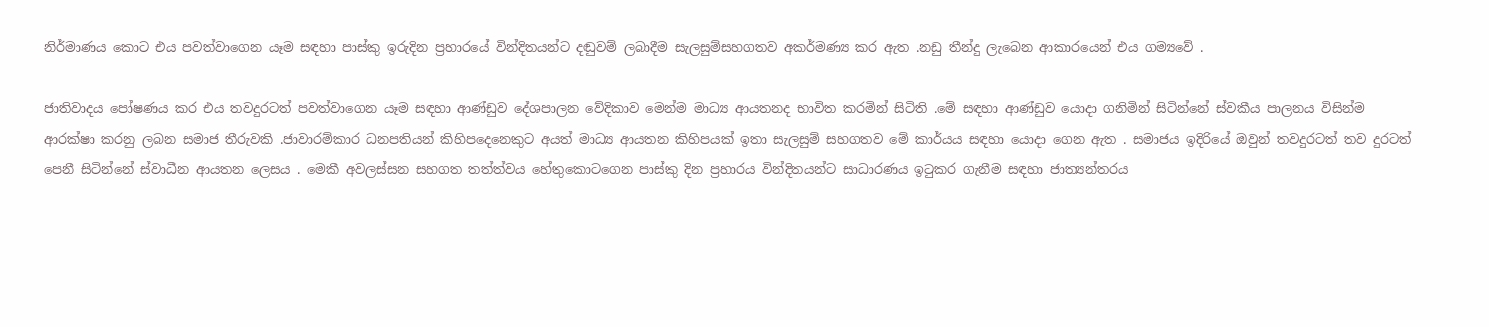නිර්මාණය කොට එය පවත්වාගෙන යෑම සඳහා පාස්කු ඉරුදින ප්‍රහාරයේ වින්දිතයන්ට දඬුවම් ලබාදීම සැලසුම්සහගතව අකර්මණ්‍ය කර ඇත .නඩු තීන්දු ලැබෙන ආකාරයෙන් එය ගම්‍යවේ .

ජාතිවාදය පෝෂණය කර එය තවදුරටත් පවත්වාගෙන යෑම සඳහා ආණ්ඩුව දේශපාලන වේදිකාව මෙන්ම මාධ්‍ය ආයතනද භාවිත කරමින් සිටිති .මේ සඳහා ආණ්ඩුව යොදා ගනිමින් සිටින්නේ ස්වකීය පාලනය විසින්ම ආරක්ෂා කරනු ලබන සමාජ තීරුවකි .ජාවාරම්කාර ධනපතියන් කිහිපදෙනෙකුට අයත් මාධ්‍ය ආයතන කිහිපයක් ඉතා සැලසුම් සහගතව මේ කාර්යය සඳහා යොදා ගෙන ඇත . සමාජය ඉදිරියේ ඔවුන් තවදුරටත් තව දුරටත් පෙනී සිටින්නේ ස්වාධීන ආයතන ලෙසය . මෙකී අවලස්සන සහගත තත්ත්වය හේතුකොටගෙන පාස්කු දින ප්‍රහාරය වින්දිතයන්ට සාධාරණය ඉටුකර ගැනීම සඳහා ජාත්‍යන්තරය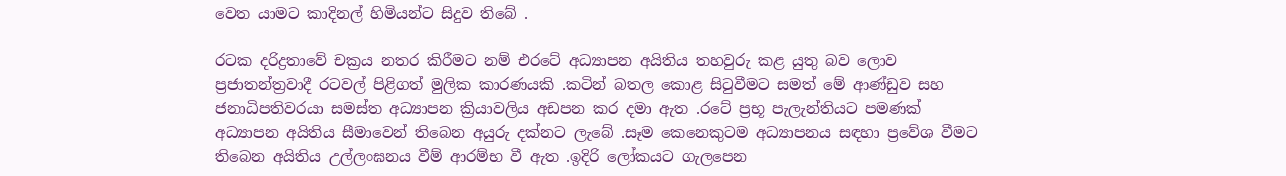වෙත යාමට කාදිනල් හිමියන්ට සිදුව තිබේ .

රටක දරිද්‍රතාවේ චක්‍රය නතර කිරීමට නම් එරටේ අධ්‍යාපන අයිතිය තහවුරු කළ යුතු බව ලොව ප්‍රජාතන්ත්‍රවාදී රටවල් පිළිගත් මුලික කාරණයකි .කටින් බතල කොළ සිටුවීමට සමත් මේ ආණ්ඩුව සහ ජනාධිපතිවරයා සමස්ත අධ්‍යාපන ක්‍රියාවලිය අඩපන කර දමා ඇත .රටේ ප්‍රභූ පැලැන්තියට පමණක් අධ්‍යාපන අයිතිය සීමාවෙන් තිබෙන අයුරු දක්නට ලැබේ .සෑම කෙනෙකුටම අධ්‍යාපනය සඳහා ප්‍රවේශ වීමට තිබෙන අයිතිය උල්ලංඝනය වීම් ආරම්භ වී ඇත .ඉදිරි ලෝකයට ගැලපෙන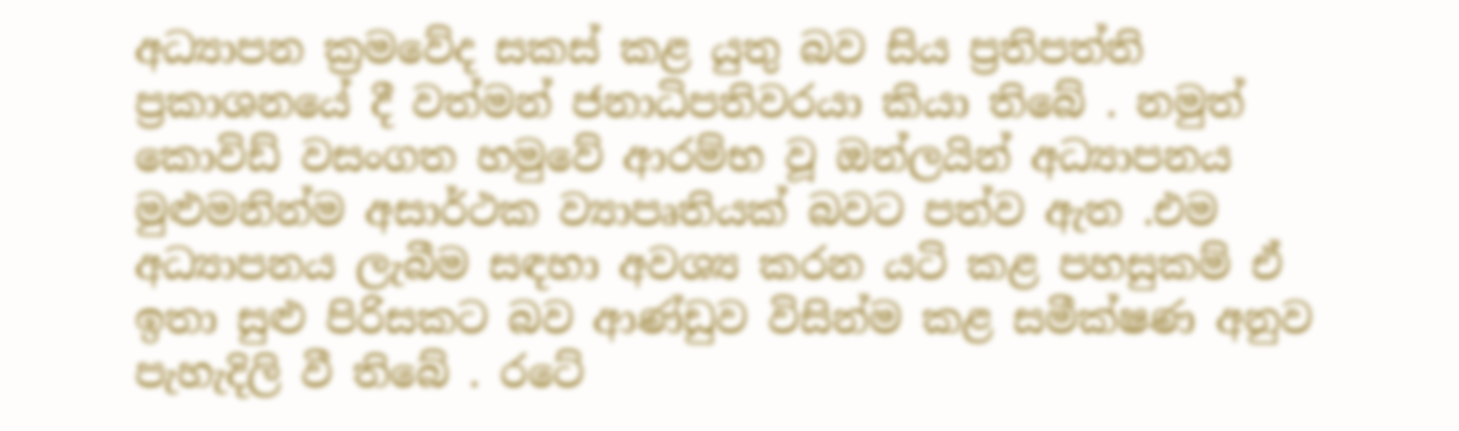අධ්‍යාපන ක්‍රමවේද සකස් කළ යුතු බව සිය ප්‍රතිපත්ති ප්‍රකාශනයේ දී වත්මන් ජනාධිපතිවරයා කියා තිබේ . නමුත් කොවිඩ් වසංගත හමුවේ ආරම්භ වූ ඔන්ලයින් අධ්‍යාපනය මුළුමනින්ම අසාර්ථක ව්‍යාපෘතියක් බවට පත්ව ඇත .එම අධ්‍යාපනය ලැබීම සඳහා අවශ්‍ය කරන යටි කළ පහසුකම් ඒ ඉතා සුළු පිරිසකට බව ආණ්ඩුව විසින්ම කළ සමීක්ෂණ අනුව පැහැදිලි වී තිබේ . රටේ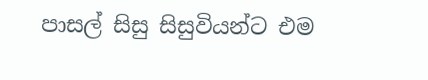පාසල් සිසු සිසුවියන්ට එම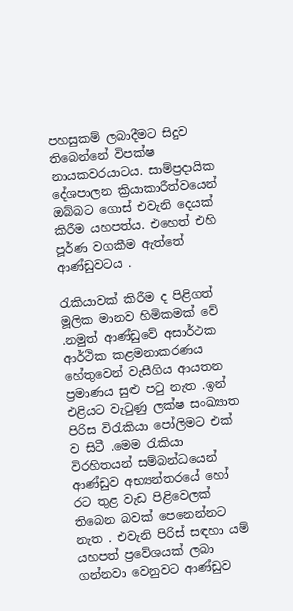පහසුකම් ලබාදීමට සිදුව තිබෙන්නේ විපක්ෂ නායකවරයාටය. සාම්ප්‍රදායික දේශපාලන ක්‍රියාකාරීත්වයෙන් ඔබ්බට ගොස් එවැනි දෙයක් කිරීම යහපත්ය. එහෙත් එහි පූර්ණ වගකීම ඇත්තේ ආණ්ඩුවටය .

රැකියාවක් කිරීම ද පිළිගත් මූලික මානව හිමිකමක් වේ .නමුත් ආණ්ඩුවේ අසාර්ථක ආර්ථික කළමනාකරණය හේතුවෙන් වැසීගිය ආයතන ප්‍රමාණය සුළු පටු නැත .ඉන් එළියට වැටුණු ලක්ෂ සංඛ්‍යාත පිරිස විරැකියා පෝලිමට එක් ව සිටී .මෙම රැකියා විරහිතයන් සම්බන්ධයෙන් ආණ්ඩුව අභ්‍යන්තරයේ හෝ රට තුළ වැඩ පිළිවෙලක් තිබෙන බවක් පෙනෙන්නට නැත . එවැනි පිරිස් සඳහා යම් යහපත් ප්‍රවේශයක් ලබා ගන්නවා වෙනුවට ආණ්ඩුව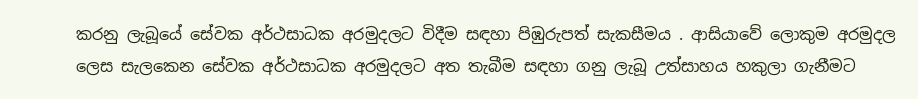කරනු ලැබූයේ සේවක අර්ථසාධක අරමුදලට විදීම සඳහා පිඹුරුපත් සැකසීමය . ආසියාවේ ලොකුම අරමුදල ලෙස සැලකෙන සේවක අර්ථසාධක අරමුදලට අත තැබීම සඳහා ගනු ලැබූ උත්සාහය හකුලා ගැනීමට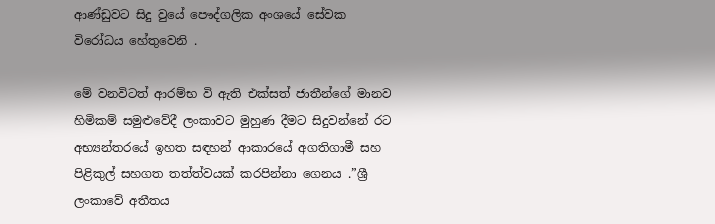ආණ්ඩුවට සිදු වුයේ පෞද්ගලික අංශයේ සේවක විරෝධය හේතුවෙනි .

මේ වනවිටත් ආරම්භ වි ඇති එක්සත් ජාතීන්ගේ මානව හිමිකම් සමුළුවේදී ලංකාවට මුහුණ දීමට සිදුවන්නේ රට අභ්‍යන්තරයේ ඉහත සඳහන් ආකාරයේ අගතිගාමී සහ පිළිකුල් සහගත තත්ත්වයක් කරපින්නා ගෙනය .”ශ්‍රී ලංකාවේ අතීතය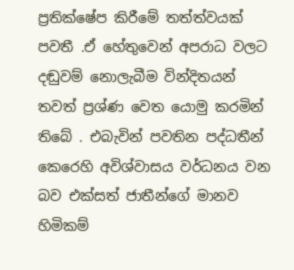ප්‍රතික්ෂේප කිරීමේ තත්ත්වයක් පවතී .ඒ හේතුවෙන් අපරාධ වලට දඬුවම් නොලැබීම වින්දිතයන් තවත් ප්‍රශ්ණ වෙත යොමු කරමින් තිබේ . එබැවින් පවතින පද්ධතීන් කෙරෙහි අවිශ්වාසය වර්ධනය වන බව එක්සත් ජාතීන්ගේ මානව හිමිකම්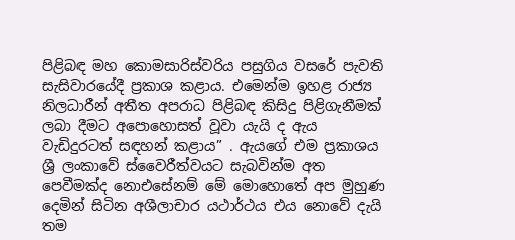පිළිබඳ මහ කොමසාරිස්වරිය පසුගිය වසරේ පැවති සැසිවාරයේදී ප්‍රකාශ කළාය. එමෙන්ම ඉහළ රාජ්‍ය නිලධාරීන් අතීත අපරාධ පිළිබඳ කිසිදු පිළිගැනීමක් ලබා දීමට අපොහොසත් වූවා යැයි ද ඇය වැඩිදුරටත් සඳහන් කළාය” . ඇයගේ එම ප්‍රකාශය ශ්‍රී ලංකාවේ ස්වෛරීත්වයට සැබවින්ම අත පෙවීමක්ද නොඑසේනම් මේ මොහොතේ අප මුහුණ දෙමින් සිටින අශීලාචාර යථාර්ථය එය නොවේ දැයි තම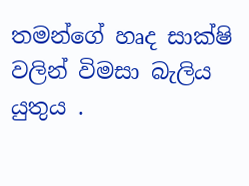තමන්ගේ හෘද සාක්ෂි වලින් විමසා බැලිය යුතුය .